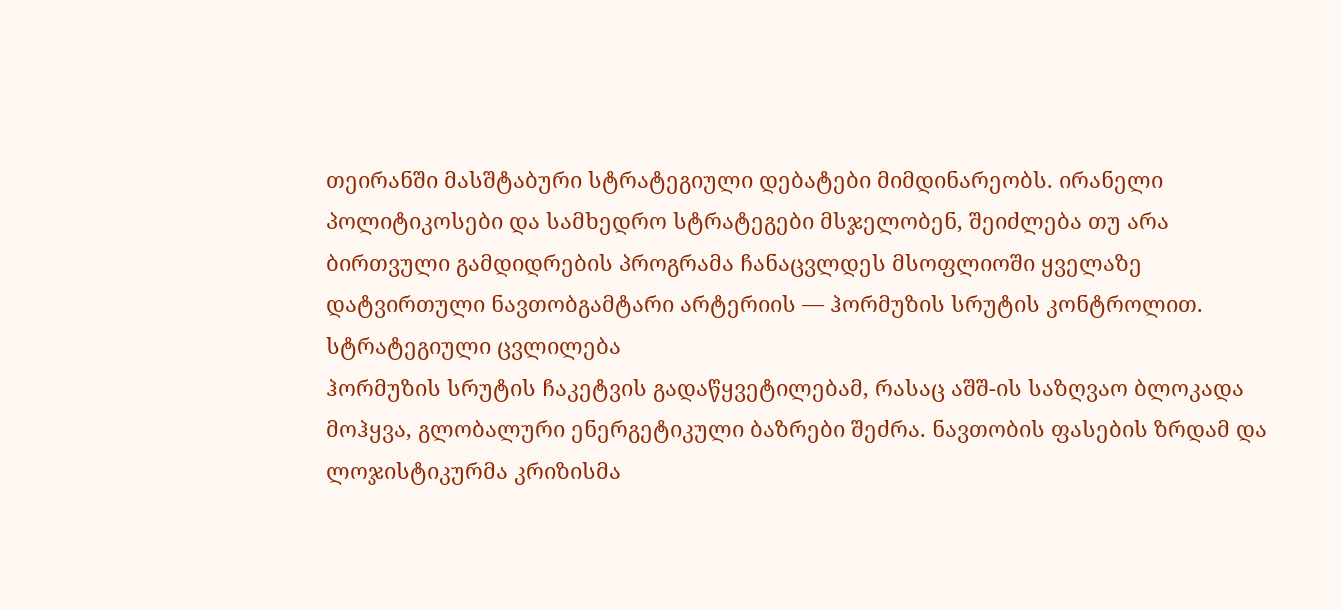თეირანში მასშტაბური სტრატეგიული დებატები მიმდინარეობს. ირანელი პოლიტიკოსები და სამხედრო სტრატეგები მსჯელობენ, შეიძლება თუ არა ბირთვული გამდიდრების პროგრამა ჩანაცვლდეს მსოფლიოში ყველაზე დატვირთული ნავთობგამტარი არტერიის — ჰორმუზის სრუტის კონტროლით.
სტრატეგიული ცვლილება
ჰორმუზის სრუტის ჩაკეტვის გადაწყვეტილებამ, რასაც აშშ-ის საზღვაო ბლოკადა მოჰყვა, გლობალური ენერგეტიკული ბაზრები შეძრა. ნავთობის ფასების ზრდამ და ლოჯისტიკურმა კრიზისმა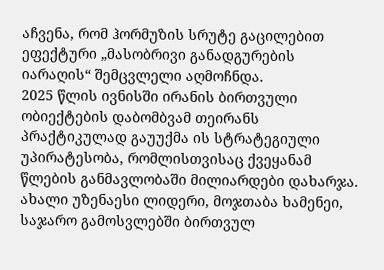აჩვენა, რომ ჰორმუზის სრუტე გაცილებით ეფექტური „მასობრივი განადგურების იარაღის“ შემცვლელი აღმოჩნდა.
2025 წლის ივნისში ირანის ბირთვული ობიექტების დაბომბვამ თეირანს პრაქტიკულად გაუუქმა ის სტრატეგიული უპირატესობა, რომლისთვისაც ქვეყანამ წლების განმავლობაში მილიარდები დახარჯა. ახალი უზენაესი ლიდერი, მოჯთაბა ხამენეი, საჯარო გამოსვლებში ბირთვულ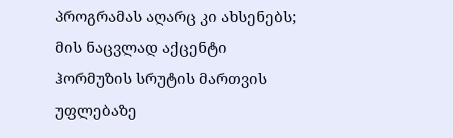პროგრამას აღარც კი ახსენებს; მის ნაცვლად აქცენტი ჰორმუზის სრუტის მართვის უფლებაზე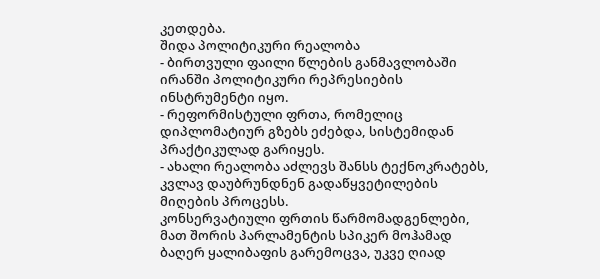კეთდება.
შიდა პოლიტიკური რეალობა
- ბირთვული ფაილი წლების განმავლობაში ირანში პოლიტიკური რეპრესიების ინსტრუმენტი იყო.
- რეფორმისტული ფრთა, რომელიც დიპლომატიურ გზებს ეძებდა, სისტემიდან პრაქტიკულად გარიყეს.
- ახალი რეალობა აძლევს შანსს ტექნოკრატებს, კვლავ დაუბრუნდნენ გადაწყვეტილების მიღების პროცესს.
კონსერვატიული ფრთის წარმომადგენლები, მათ შორის პარლამენტის სპიკერ მოჰამად ბაღერ ყალიბაფის გარემოცვა, უკვე ღიად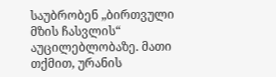საუბრობენ „ბირთვული მზის ჩასვლის“ აუცილებლობაზე. მათი თქმით, ურანის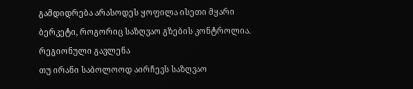გამდიდრება არასოდეს ყოფილა ისეთი მყარი ბერკეტი, როგორიც საზღვაო გზების კონტროლია.
რეგიონული გავლენა
თუ ირანი საბოლოოდ აირჩევს საზღვაო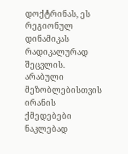დოქტრინას, ეს რეგიონულ დინამიკას რადიკალურად შეცვლის. არაბული მეზობლებისთვის ირანის ქმედებები ნაკლებად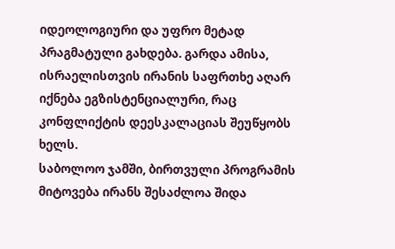იდეოლოგიური და უფრო მეტად პრაგმატული გახდება. გარდა ამისა, ისრაელისთვის ირანის საფრთხე აღარ იქნება ეგზისტენციალური, რაც კონფლიქტის დეესკალაციას შეუწყობს ხელს.
საბოლოო ჯამში, ბირთვული პროგრამის მიტოვება ირანს შესაძლოა შიდა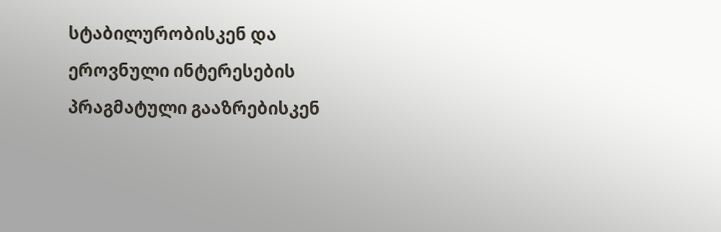სტაბილურობისკენ და ეროვნული ინტერესების პრაგმატული გააზრებისკენ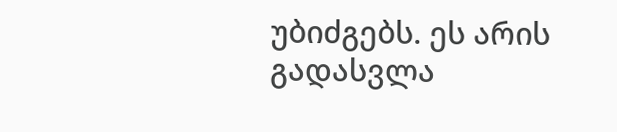უბიძგებს. ეს არის გადასვლა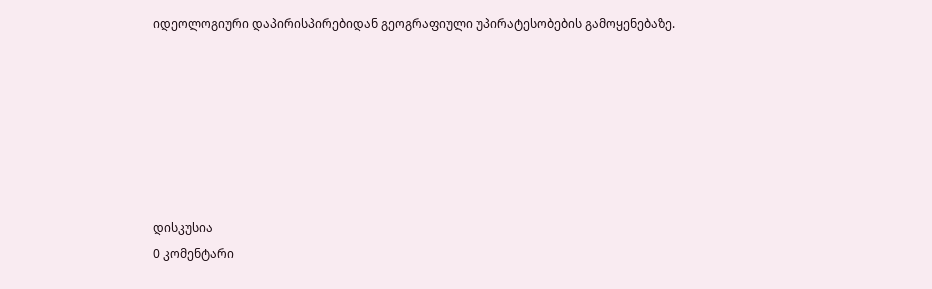იდეოლოგიური დაპირისპირებიდან გეოგრაფიული უპირატესობების გამოყენებაზე.







დისკუსია
0 კომენტარი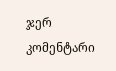ჯერ კომენტარი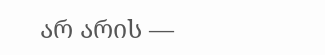არ არის —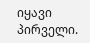იყავი პირველი.